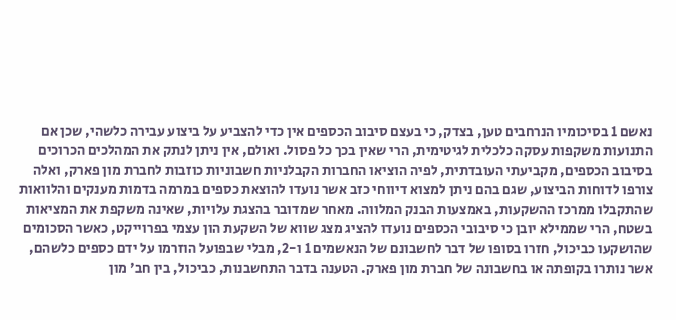נאשם 1 בסיכומיו הנרחבים טען, בצדק, כי בעצם סיבוב הכספים אין כדי להצביע על ביצוע עבירה כלשהי, שכן אם התנועות משקפות עסקה כלכלית לגיטימית, הרי שאין בכך כל פסול. ואולם, אין ניתן לנתק את המהלכים הכרוכים בסיבוב הכספים, מקביעתי העובדתית, לפיה הוציאו החברות הקבלניות חשבוניות כוזבות לחברת מון פארק, ואלה צורפו לדוחות הביצוע, שגם בהם ניתן למצוא דיווחי כזב אשר נועדו להוצאת כספים במרמה בדמות מענקים והלוואות שהתקבלו ממרכז ההשקעות, באמצעות הבנק המלווה. מאחר שמדובר בהצגת עלויות, שאינה משקפת את המציאות בשטח, הרי שממילא יובן כי סיבובי הכספים נועדו להציג מצג שווא של השקעת הון עצמי בפרוייקט, כאשר הסכומים שהושקעו כביכול, חזרו בסופו של דבר לחשבונם של הנאשמים 1 ו-2, מבלי שבפועל הוזרמו על ידם כספים כלשהם, אשר נותרו בקופתה או בחשבונה של חברת מון פארק. הטענה בדבר התחשבנות, כביכול, בין חב' מון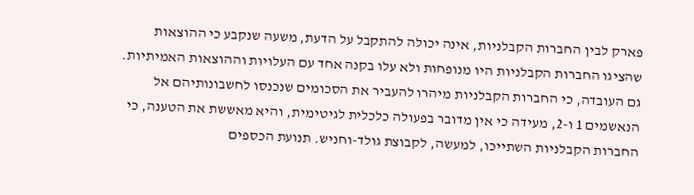פארק לבין החברות הקבלניות, אינה יכולה להתקבל על הדעת, משעה שנקבע כי ההוצאות שהציגו החברות הקבלניות היו מנופחות ולא עלו בקנה אחד עם העלויות וההוצאות האמיתיות. גם העובדה, כי החברות הקבלניות מיהרו להעביר את הסכומים שנכנסו לחשבונותיהם אל הנאשמים 1 ו-2, מעידה כי אין מדובר בפעולה כלכלית לגיטימית, והיא מאששת את הטענה, כי החברות הקבלניות השתייכו, למעשה, לקבוצת גולד-וחניש. תנועת הכספים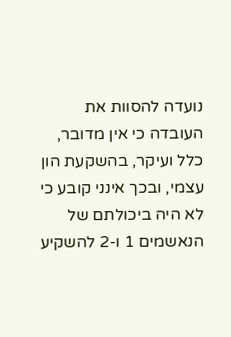נועדה להסוות את העובדה כי אין מדובר, כלל ועיקר, בהשקעת הון עצמי, ובכך אינני קובע כי לא היה ביכולתם של הנאשמים 1 ו-2 להשקיע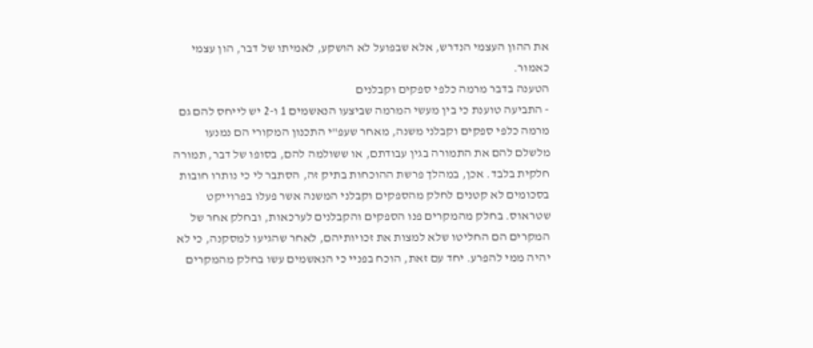את ההון העצמי הנדרש, אלא שבפועל לא הושקע, לאמיתו של דבר, הון עצמי כאמור.
הטענה בדבר מרמה כלפי ספקים וקבלנים
- התביעה טוענת כי בין מעשי המרמה שביצעו הנאשמים 1 ו-2 יש לייחס להם גם מרמה כלפי ספקים וקבלני משנה, מאחר שעפ"י התכנון המקורי הם נמנעו מלשלם להם את התמורה בגין עבודתם, או ששולמה להם, בסופו של דבר, תמורה חלקית בלבד. אכן, במהלך פרשת ההוכחות בתיק זה, הסתבר לי כי נותרו חובות בסכומים לא קטנים לחלק מהספקים וקבלני המשנה אשר פעלו בפרוייקט שטראוס. בחלק מהמקרים פנו הספקים והקבלנים לערכאות, ובחלק אחר של המקרים הם החליטו שלא למצות את זכויותיהם, לאחר שהגיעו למסקנה, כי לא יהיה ממי להפרע. יחד עם זאת, הוכח בפניי כי הנאשמים עשו בחלק מהמקרים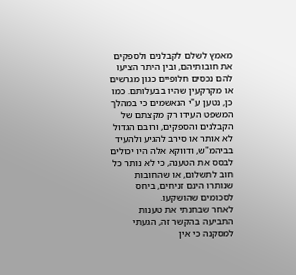מאמץ לשלם לקבלנים ולספקים את חובותיהם, ובין היתר הציעו להם נכסים חלופיים כגון מגרשים או מקרקעין שהיו בבעלותם. כמו כן, נטען ע"י הנאשמים כי במהלך המשפט העידו רק מקצתם של הקבלנים והספקים, ורובם הגדול לא אותר או סירב להגיע ולהעיד בביהמ"ש, ודווקא אלה היו יכולים לבסס את הטענה, כי לא נותר כל חוב לתשלום, או שהחובות שנותרו הינם זניחים, ביחס לסכומים שהושקעו.
לאחר שבחנתי את טענות התביעה בהקשר זה, הגעתי למסקנה כי אין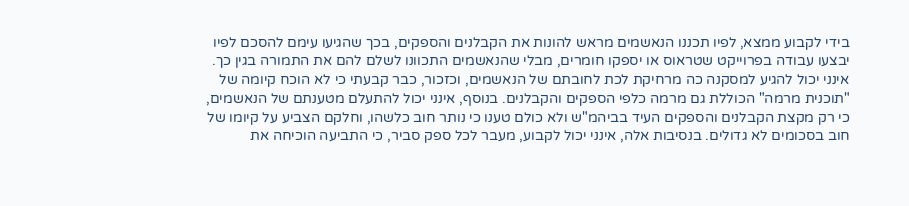בידי לקבוע ממצא, לפיו תכננו הנאשמים מראש להונות את הקבלנים והספקים, בכך שהגיעו עימם להסכם לפיו יבצעו עבודה בפרוייקט שטראוס או יספקו חומרים, מבלי שהנאשמים התכוונו לשלם להם את התמורה בגין כך. אינני יכול להגיע למסקנה כה מרחיקת לכת לחובתם של הנאשמים, וכזכור, כבר קבעתי כי לא הוכח קיומה של "תוכנית מרמה" הכוללת גם מרמה כלפי הספקים והקבלנים. בנוסף, אינני יכול להתעלם מטענתם של הנאשמים, כי רק מקצת הקבלנים והספקים העיד בביהמ"ש ולא כולם טענו כי נותר חוב כלשהו, וחלקם הצביע על קיומו של חוב בסכומים לא גדולים. בנסיבות אלה, אינני יכול לקבוע, מעבר לכל ספק סביר, כי התביעה הוכיחה את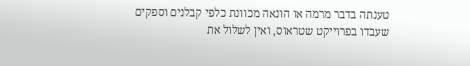טענתה בדבר מרמה או הונאה מכוונת כלפי קבלנים וספקים שעבדו בפרוייקט שטראוס, ואין לשלול את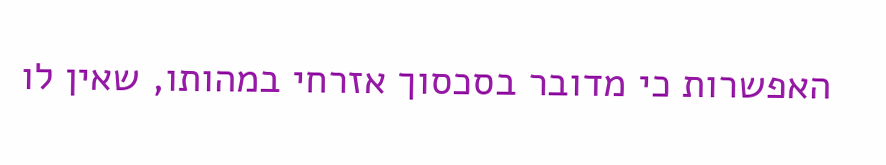האפשרות כי מדובר בסכסוך אזרחי במהותו, שאין לו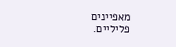מאפיינים פליליים.